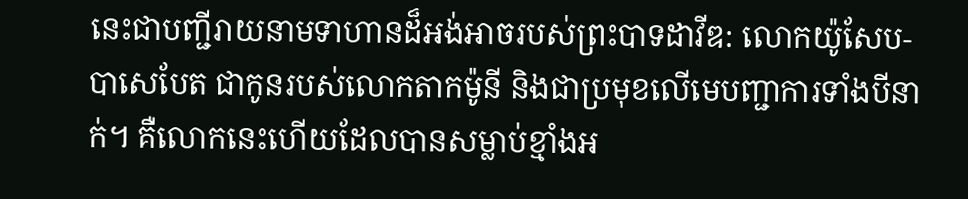នេះជាបញ្ជីរាយនាមទាហានដ៏អង់អាចរបស់ព្រះបាទដាវីឌ: លោកយ៉ូសែប-បាសេបែត ជាកូនរបស់លោកតាកម៉ូនី និងជាប្រមុខលើមេបញ្ជាការទាំងបីនាក់។ គឺលោកនេះហើយដែលបានសម្លាប់ខ្មាំងអ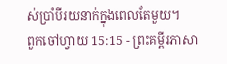ស់ប្រាំបីរយនាក់ក្នុងពេលតែមួយ។
ពួកចៅហ្វាយ 15:15 - ព្រះគម្ពីរភាសា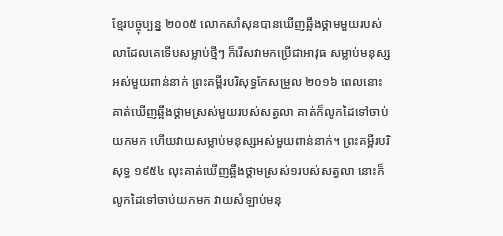ខ្មែរបច្ចុប្បន្ន ២០០៥ លោកសាំសុនបានឃើញឆ្អឹងថ្គាមមួយរបស់លាដែលគេទើបសម្លាប់ថ្មីៗ ក៏រើសវាមកប្រើជាអាវុធ សម្លាប់មនុស្សអស់មួយពាន់នាក់ ព្រះគម្ពីរបរិសុទ្ធកែសម្រួល ២០១៦ ពេលនោះ គាត់ឃើញឆ្អឹងថ្គាមស្រស់មួយរបស់សត្វលា គាត់ក៏លូកដៃទៅចាប់យកមក ហើយវាយសម្លាប់មនុស្សអស់មួយពាន់នាក់។ ព្រះគម្ពីរបរិសុទ្ធ ១៩៥៤ លុះគាត់ឃើញឆ្អឹងថ្គាមស្រស់១របស់សត្វលា នោះក៏លូកដៃទៅចាប់យកមក វាយសំឡាប់មនុ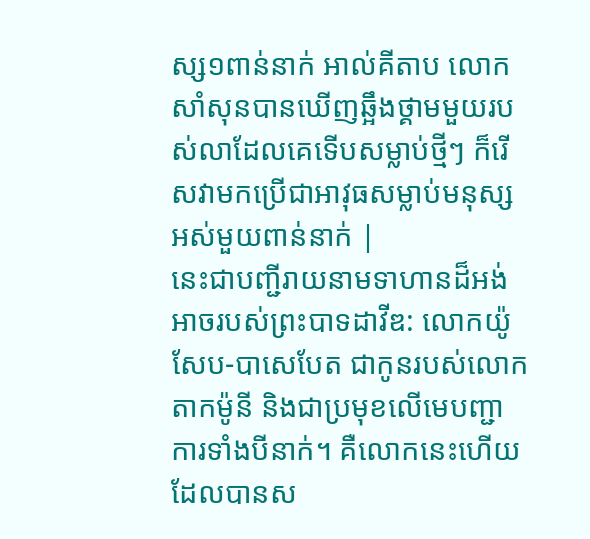ស្ស១ពាន់នាក់ អាល់គីតាប លោកសាំសុនបានឃើញឆ្អឹងថ្គាមមួយរបស់លាដែលគេទើបសម្លាប់ថ្មីៗ ក៏រើសវាមកប្រើជាអាវុធសម្លាប់មនុស្សអស់មួយពាន់នាក់ |
នេះជាបញ្ជីរាយនាមទាហានដ៏អង់អាចរបស់ព្រះបាទដាវីឌ: លោកយ៉ូសែប-បាសេបែត ជាកូនរបស់លោកតាកម៉ូនី និងជាប្រមុខលើមេបញ្ជាការទាំងបីនាក់។ គឺលោកនេះហើយដែលបានស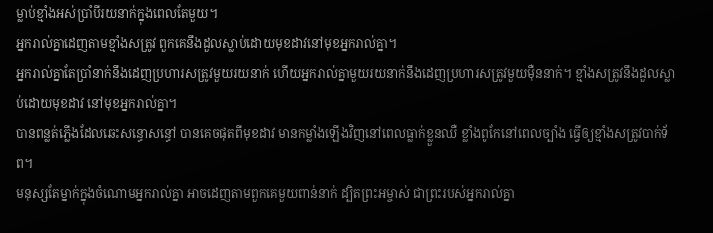ម្លាប់ខ្មាំងអស់ប្រាំបីរយនាក់ក្នុងពេលតែមួយ។
អ្នករាល់គ្នាដេញតាមខ្មាំងសត្រូវ ពួកគេនឹងដួលស្លាប់ដោយមុខដាវនៅមុខអ្នករាល់គ្នា។
អ្នករាល់គ្នាតែប្រាំនាក់នឹងដេញប្រហារសត្រូវមួយរយនាក់ ហើយអ្នករាល់គ្នាមួយរយនាក់នឹងដេញប្រហារសត្រូវមួយម៉ឺននាក់។ ខ្មាំងសត្រូវនឹងដួលស្លាប់ដោយមុខដាវ នៅមុខអ្នករាល់គ្នា។
បានពន្លត់ភ្លើងដែលឆេះសន្ធោសន្ធៅ បានគេចផុតពីមុខដាវ មានកម្លាំងឡើងវិញនៅពេលធ្លាក់ខ្លួនឈឺ ខ្លាំងពូកែនៅពេលច្បាំង ធ្វើឲ្យខ្មាំងសត្រូវបាក់ទ័ព។
មនុស្សតែម្នាក់ក្នុងចំណោមអ្នករាល់គ្នា អាចដេញតាមពួកគេមួយពាន់នាក់ ដ្បិតព្រះអម្ចាស់ ជាព្រះរបស់អ្នករាល់គ្នា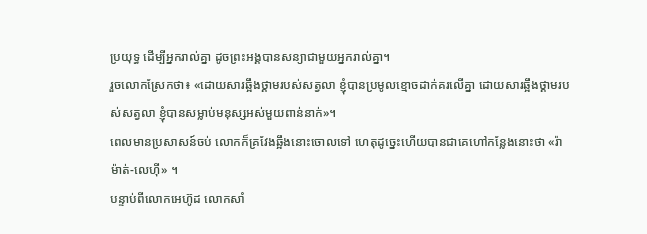ប្រយុទ្ធ ដើម្បីអ្នករាល់គ្នា ដូចព្រះអង្គបានសន្យាជាមួយអ្នករាល់គ្នា។
រួចលោកស្រែកថា៖ «ដោយសារឆ្អឹងថ្គាមរបស់សត្វលា ខ្ញុំបានប្រមូលខ្មោចដាក់គរលើគ្នា ដោយសារឆ្អឹងថ្គាមរបស់សត្វលា ខ្ញុំបានសម្លាប់មនុស្សអស់មួយពាន់នាក់»។
ពេលមានប្រសាសន៍ចប់ លោកក៏គ្រវែងឆ្អឹងនោះចោលទៅ ហេតុដូច្នេះហើយបានជាគេហៅកន្លែងនោះថា «រ៉ាម៉ាត់-លេហ៊ី» ។
បន្ទាប់ពីលោកអេហ៊ូដ លោកសាំ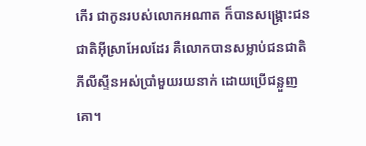កើរ ជាកូនរបស់លោកអណាត ក៏បានសង្គ្រោះជនជាតិអ៊ីស្រាអែលដែរ គឺលោកបានសម្លាប់ជនជាតិភីលីស្ទីនអស់ប្រាំមួយរយនាក់ ដោយប្រើជន្លួញគោ។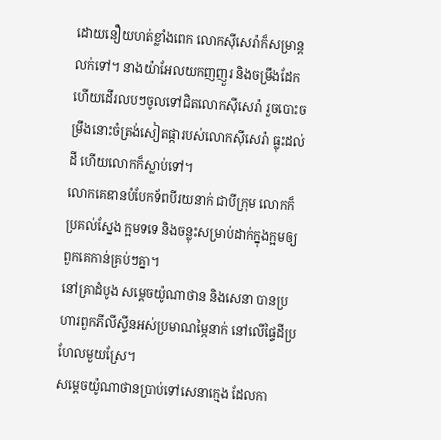ដោយនឿយហត់ខ្លាំងពេក លោកស៊ីសេរ៉ាក៏សម្រាន្ដលក់ទៅ។ នាងយ៉ាអែលយកញញួរ និងចម្រឹងដែក ហើយដើរលបៗចូលទៅជិតលោកស៊ីសេរ៉ា រួចបោះចម្រឹងនោះចំត្រង់សៀតផ្ការបស់លោកស៊ីសេរ៉ា ធ្លុះដល់ដី ហើយលោកក៏ស្លាប់ទៅ។
លោកគេឌានបំបែកទ័ពបីរយនាក់ ជាបីក្រុម លោកក៏ប្រគល់ស្នែង ក្អមទទេ និងចន្លុះសម្រាប់ដាក់ក្នុងក្អមឲ្យពួកគេកាន់គ្រប់ៗគ្នា។
នៅគ្រាដំបូង សម្ដេចយ៉ូណាថាន និងសេនា បានប្រហារពួកភីលីស្ទីនអស់ប្រមាណម្ភៃនាក់ នៅលើផ្ទៃដីប្រហែលមួយស្រែ។
សម្ដេចយ៉ូណាថានប្រាប់ទៅសេនាក្មេង ដែលកា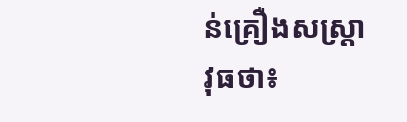ន់គ្រឿងសស្ត្រាវុធថា៖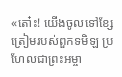«តោ៎ះ! យើងចូលទៅខ្សែត្រៀមរបស់ពួកទមិឡ ប្រហែលជាព្រះអម្ចា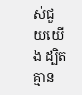ស់ជួយយើង ដ្បិតគ្មាន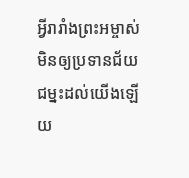អ្វីរារាំងព្រះអម្ចាស់មិនឲ្យប្រទានជ័យជម្នះដល់យើងឡើយ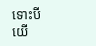ទោះបីយើ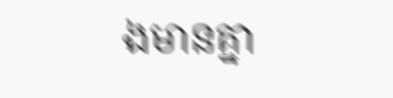ងមានគ្នា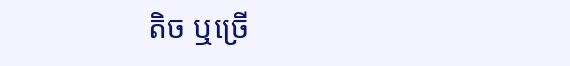តិច ឬច្រើ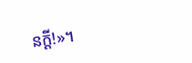នក្ដី!»។